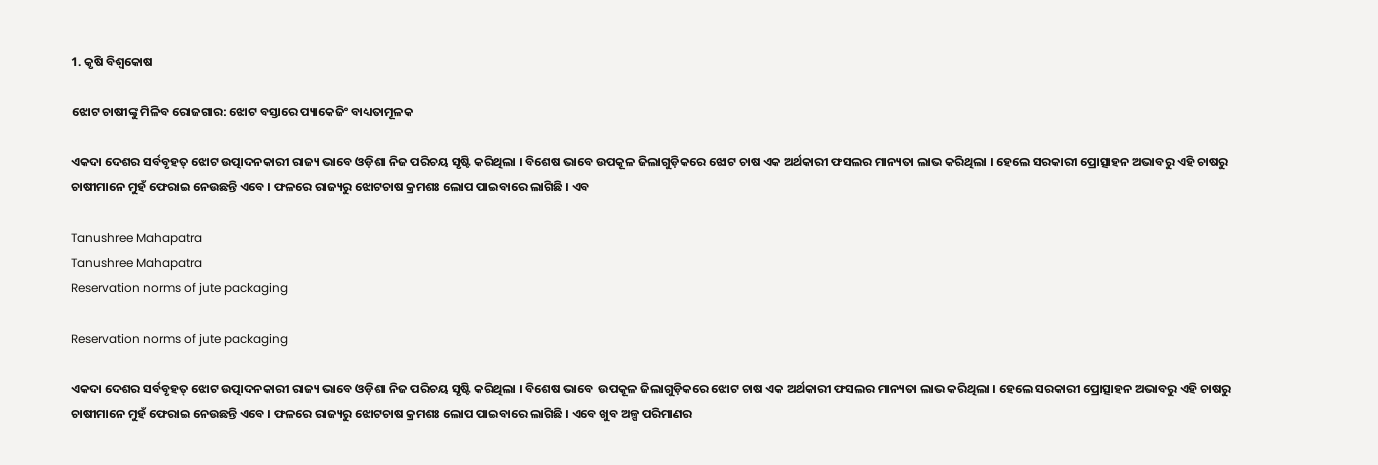1. କୃଷି ବିଶ୍ବକୋଷ

ଝୋଟ ଚାଷୀଙ୍କୁ ମିଳିବ ରୋଜଗାର: ଝୋଟ ବସ୍ତାରେ ପ୍ୟାକେଜିଂ ବାଧ୍ୟତାମୂଳକ

ଏକଦା ଦେଶର ସର୍ବବୃହତ୍‌ ଝୋଟ ଉତ୍ପାଦନକାରୀ ରାଜ୍ୟ ଭାବେ ଓଡ଼ିଶା ନିଜ ପରିଚୟ ସୃଷ୍ଟି କରିଥିଲା । ବିଶେଷ ଭାବେ ଉପକୂଳ ଜିଲାଗୁଡ଼ିକରେ ଝୋଟ ଚାଷ ଏକ ଅର୍ଥକାରୀ ଫସଲର ମାନ୍ୟତା ଲାଭ କରିଥିଲା । ହେଲେ ସରକାରୀ ପ୍ରୋତ୍ସାହନ ଅଭାବରୁ ଏହି ଚାଷରୁ ଚାଷୀମାନେ ମୁହଁ ଫେରାଇ ନେଉଛନ୍ତି ଏବେ । ଫଳରେ ରାଜ୍ୟରୁ ଝୋଟଚାଷ କ୍ରମଶଃ ଲୋପ ପାଇବାରେ ଲାଗିଛି । ଏବ

Tanushree Mahapatra
Tanushree Mahapatra
Reservation norms of jute packaging

Reservation norms of jute packaging

ଏକଦା ଦେଶର ସର୍ବବୃହତ୍‌ ଝୋଟ ଉତ୍ପାଦନକାରୀ ରାଜ୍ୟ ଭାବେ ଓଡ଼ିଶା ନିଜ ପରିଚୟ ସୃଷ୍ଟି କରିଥିଲା । ବିଶେଷ ଭାବେ  ଉପକୂଳ ଜିଲାଗୁଡ଼ିକରେ ଝୋଟ ଚାଷ ଏକ ଅର୍ଥକାରୀ ଫସଲର ମାନ୍ୟତା ଲାଭ କରିଥିଲା । ହେଲେ ସରକାରୀ ପ୍ରୋତ୍ସାହନ ଅଭାବରୁ ଏହି ଚାଷରୁ ଚାଷୀମାନେ ମୁହଁ ଫେରାଇ ନେଉଛନ୍ତି ଏବେ । ଫଳରେ ରାଜ୍ୟରୁ ଝୋଟଚାଷ କ୍ରମଶଃ ଲୋପ ପାଇବାରେ ଲାଗିଛି । ଏବେ ଖୁବ ଅଳ୍ପ ପରିମାଣର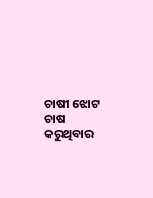ଚାଷୀ ଝୋଟ ଚାଷ କରୁଥିବାର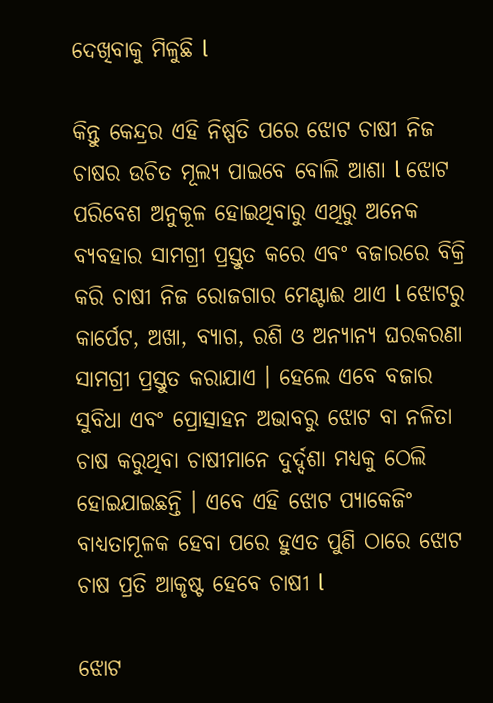ଦେଖିବାକୁ ମିଳୁଛି l

କିନ୍ତୁ କେନ୍ଦ୍ରର ଏହି ନିଷ୍ପତି ପରେ ଝୋଟ ଚାଷୀ ନିଜ ଚାଷର ଉଚିତ ମୂଲ୍ୟ ପାଇବେ ବୋଲି ଆଶା l ଝୋଟ ପରିବେଶ ଅନୁକୂଳ ହୋଇଥିବାରୁ ଏଥିରୁ ଅନେକ ବ୍ୟବହାର ସାମଗ୍ରୀ ପ୍ରସ୍ତୁତ କରେ ଏବଂ ବଜାରରେ ବିକ୍ରି କରି ଚାଷୀ ନିଜ ରୋଜଗାର ମେଣ୍ଟାଈ ଥାଏ l ଝୋଟରୁ କାର୍ପେଟ, ଅଖା, ବ୍ୟାଗ, ରଶି ଓ ଅନ୍ୟାନ୍ୟ ଘରକରଣା ସାମଗ୍ରୀ ପ୍ରସ୍ତୁତ କରାଯାଏ । ହେଲେ ଏବେ ବଜାର ସୁବିଧା ଏବଂ ପ୍ରୋତ୍ସାହନ ଅଭାବରୁ ଝୋଟ ବା ନଳିତା ଚାଷ କରୁଥିବା ଚାଷୀମାନେ ଦୁର୍ଦ୍ଦଶା ମଧ୍ୟକୁ ଠେଲି ହୋଇଯାଇଛନ୍ତି । ଏବେ ଏହି ଝୋଟ ପ୍ୟାକେଜିଂ ବାଧ୍ୟତାମୂଳକ ହେବା ପରେ ହୁଏତ ପୁଣି ଠାରେ ଝୋଟ ଚାଷ ପ୍ରତି ଆକୃଷ୍ଟ ହେବେ ଚାଷୀ l

ଝୋଟ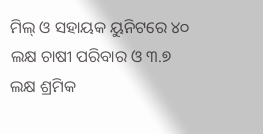ମିଲ୍‌ ଓ ସହାୟକ ୟୁନିଟରେ ୪୦ ଲକ୍ଷ ଚାଷୀ ପରିବାର ଓ ୩.୭ ଲକ୍ଷ ଶ୍ରମିକ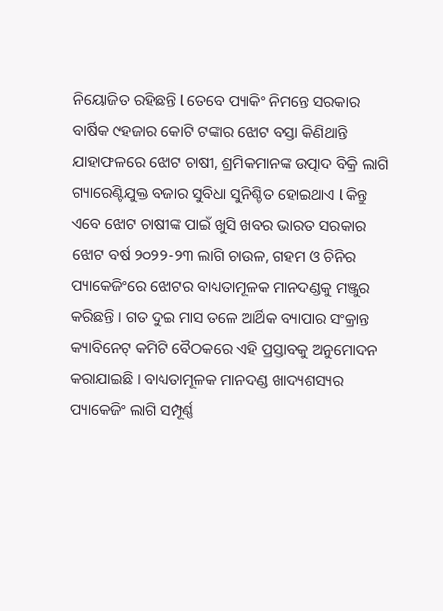ନିୟୋଜିତ ରହିଛନ୍ତି l ତେବେ ପ୍ୟାକିଂ ନିମନ୍ତେ ସରକାର ବାର୍ଷିକ ୯ହଜାର କୋଟି ଟଙ୍କାର ଝୋଟ ବସ୍ତା କିଣିଥାନ୍ତି ଯାହାଫଳରେ ଝୋଟ ଚାଷୀ, ଶ୍ରମିକମାନଙ୍କ ଉତ୍ପାଦ ବିକ୍ରି ଲାଗି ଗ୍ୟାରେଣ୍ଟିଯୁକ୍ତ ବଜାର ସୁବିଧା ସୁନିଶ୍ଚିତ ହୋଇଥାଏ l କିନ୍ତୁ ଏବେ ଝୋଟ ଚାଷୀଙ୍କ ପାଇଁ ଖୁସି ଖବର ଭାରତ ସରକାର ଝୋଟ ବର୍ଷ ୨୦୨୨-୨୩ ଲାଗି ଚାଉଳ, ଗହମ ଓ ଚିନିର ପ୍ୟାକେଜିଂରେ ଝୋଟର ବାଧ୍ୟତାମୂଳକ ମାନଦଣ୍ଡକୁ ମଞ୍ଜୁର କରିଛନ୍ତି । ଗତ ଦୁଇ ମାସ ତଳେ ଆର୍ଥିକ ବ୍ୟାପାର ସଂକ୍ରାନ୍ତ କ୍ୟାବିନେଟ୍‌ କମିଟି ବୈଠକରେ ଏହି ପ୍ରସ୍ତାବକୁ ଅନୁମୋଦନ କରାଯାଇଛି । ବାଧ୍ୟତାମୂଳକ ମାନଦଣ୍ଡ ଖାଦ୍ୟଶସ୍ୟର ପ୍ୟାକେଜିଂ ଲାଗି ସମ୍ପୂର୍ଣ୍ଣ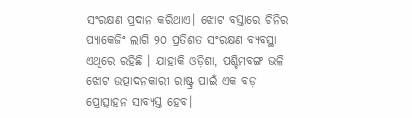ସଂରକ୍ଷଣ ପ୍ରଦାନ କରିଥାଏ। ଝୋଟ ବସ୍ତାରେ ଚିନିର ପ୍ୟାକେଜିଂ ଲାଗି ୨୦ ପ୍ରତିଶତ ସଂରକ୍ଷଣ ବ୍ୟବସ୍ଥା ଏଥିରେ ରହିଛି । ଯାହାକି ଓଡ଼ିଶା, ପଶ୍ଚିମବଙ୍ଗ ଭଳି ଝୋଟ ଉତ୍ପାଦନକାରୀ ରାଷ୍ଟ୍ର ପାଇଁ ଏକ ବଡ଼ ପ୍ରୋତ୍ସାହନ ସାବ୍ୟସ୍ତ ହେବ।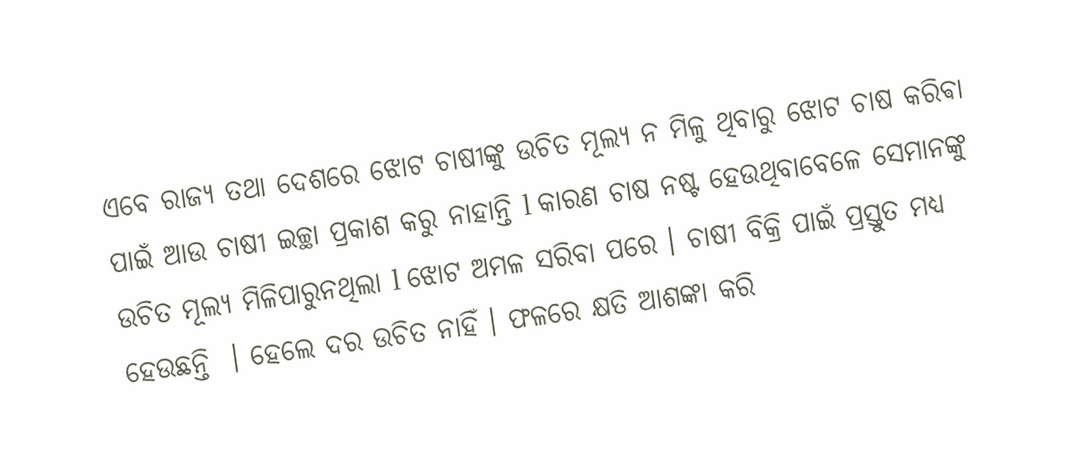ଏବେ ରାଜ୍ୟ ତଥା ଦେଶରେ ଝୋଟ ଚାଷୀଙ୍କୁ ଉଚିତ ମୂଲ୍ୟ ନ ମିଳୁ ଥିବାରୁ ଝୋଟ ଚାଷ କରିଵା ପାଇଁ ଆଉ ଚାଷୀ ଇଚ୍ଛା ପ୍ରକାଶ କରୁ ନାହାନ୍ତି l କାରଣ ଚାଷ ନଷ୍ଟ ହେଉଥିବାବେଳେ ସେମାନଙ୍କୁ ଉଚିତ ମୂଲ୍ୟ ମିଳିପାରୁନଥିଲା l ଝୋଟ ଅମଳ ସରିବା ପରେ । ଚାଷୀ ବିକ୍ରି ପାଇଁ ପ୍ରସ୍ତୁତ ମଧ୍ୟ ହେଉଛନ୍ତି  । ହେଲେ ଦର ଉଚିତ ନାହିଁ । ଫଳରେ କ୍ଷତି ଆଶଙ୍କା କରି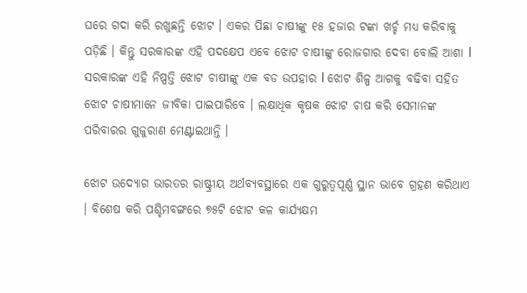ଘରେ ଗଦା କରି ରଖୁଛନ୍ତି ଝୋଟ । ଏକର ପିଛା ଚାଷୀଙ୍କୁ ୧୫ ହଜାର ଟଙ୍କା ଖର୍ଚ୍ଚ ମଧ୍ୟ କରିବାକୁ ପଡ଼ିଛି । କିନ୍ତୁ ସରକାରଙ୍କ ଏହି ପଦକ୍ଷେପ ଏବେ ଝୋଟ ଚାଷୀଙ୍କୁ ରୋଜଗାର ଦେବା ବୋଲି ଆଶା l ସରକାରଙ୍କ ଏହି ନିଷ୍ପତ୍ତି ଝୋଟ ଚାଷୀଙ୍କୁ ଏକ ବଡ ଉପହାର l ଝୋଟ ଶିଳ୍ପ ଆଗକୁ ବଢିବା ସହିତ ଝୋଟ ଚାଷୀମାନେ ଜୀବିକା ପାଇପାରିବେ । ଲକ୍ଷାଧିକ କୃଷକ ଝୋଟ ଚାଷ କରି ସେମାନଙ୍କ ପରିବାରର ଗୁଜୁରାଣ ମେଣ୍ଟାଇଥାନ୍ତି ।

ଝୋଟ ଉଦ୍ୟୋଗ ଭାରତର ରାଷ୍ଟ୍ରୀୟ ଅର୍ଥବ୍ୟବସ୍ଥାରେ ଏକ ଗୁରୁତ୍ବପୂର୍ଣ୍ଣ ସ୍ଥାନ ଭାବେ ଗ୍ରହଣ କରିଥାଏ । ବିଶେଷ କରି ପଶ୍ଚିମବଙ୍ଗରେ ୭୫ଟି ଝୋଟ କଳ କାର୍ଯ୍ୟକ୍ଷମ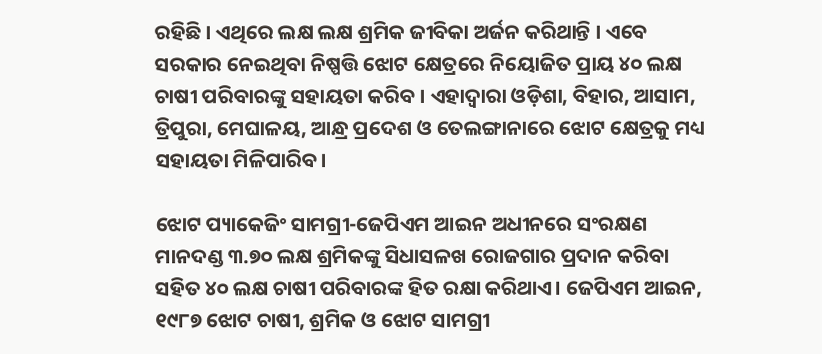ରହିଛି । ଏଥିରେ ଲକ୍ଷ ଲକ୍ଷ ଶ୍ରମିକ ଜୀବିକା ଅର୍ଜନ କରିଥାନ୍ତି । ଏବେ ସରକାର ନେଇଥିବା ନିଷ୍ପତ୍ତି ଝୋଟ କ୍ଷେତ୍ରରେ ନିୟୋଜିତ ପ୍ରାୟ ୪୦ ଲକ୍ଷ ଚାଷୀ ପରିବାରଙ୍କୁ ସହାୟତା କରିବ । ଏହାଦ୍ବାରା ଓଡ଼ିଶା, ବିହାର, ଆସାମ, ତ୍ରିପୁରା, ମେଘାଳୟ, ଆନ୍ଧ୍ର ପ୍ରଦେଶ ଓ ତେଲଙ୍ଗାନାରେ ଝୋଟ କ୍ଷେତ୍ରକୁ ମଧ୍ୟ ସହାୟତା ମିଳିପାରିବ।

ଝୋଟ ପ୍ୟାକେଜିଂ ସାମଗ୍ରୀ-ଜେପିଏମ ଆଇନ ଅଧୀନରେ ସଂରକ୍ଷଣ ମାନଦଣ୍ଡ ୩.୭୦ ଲକ୍ଷ ଶ୍ରମିକଙ୍କୁ ସିଧାସଳଖ ରୋଜଗାର ପ୍ରଦାନ କରିବା ସହିତ ୪୦ ଲକ୍ଷ ଚାଷୀ ପରିବାରଙ୍କ ହିତ ରକ୍ଷା କରିଥାଏ। ଜେପିଏମ ଆଇନ, ୧୯୮୭ ଝୋଟ ଚାଷୀ, ଶ୍ରମିକ ଓ ଝୋଟ ସାମଗ୍ରୀ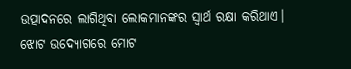ଉତ୍ପାଦନରେ ଲାଗିଥିବା ଲୋକମାନଙ୍କର ସ୍ବାର୍ଥ ରକ୍ଷା କରିଥାଏ। ଝୋଟ ଉଦ୍ୟୋଗରେ ମୋଟ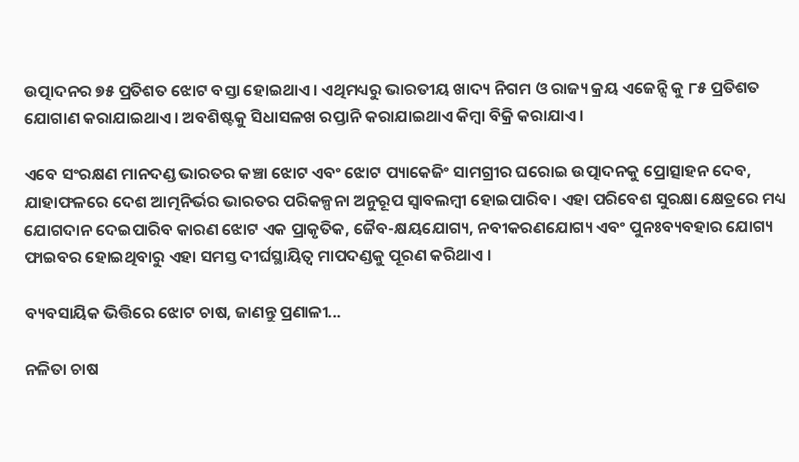ଉତ୍ପାଦନର ୭୫ ପ୍ରତିଶତ ଝୋଟ ବସ୍ତା ହୋଇଥାଏ। ଏଥିମଧ୍ୟରୁ ଭାରତୀୟ ଖାଦ୍ୟ ନିଗମ ଓ ରାଜ୍ୟ କ୍ରୟ ଏଜେନ୍ସି କୁ ୮୫ ପ୍ରତିଶତ ଯୋଗାଣ କରାଯାଇଥାଏ। ଅବଶିଷ୍ଟକୁ ସିଧାସଳଖ ରପ୍ତାନି କରାଯାଇଥାଏ କିମ୍ବା ବିକ୍ରି କରାଯାଏ।

ଏବେ ସଂରକ୍ଷଣ ମାନଦଣ୍ଡ ଭାରତର କଞ୍ଚା ଝୋଟ ଏବଂ ଝୋଟ ପ୍ୟାକେଜିଂ ସାମଗ୍ରୀର ଘରୋଇ ଉତ୍ପାଦନକୁ ପ୍ରୋତ୍ସାହନ ଦେବ, ଯାହାଫଳରେ ଦେଶ ଆତ୍ମନିର୍ଭର ଭାରତର ପରିକଳ୍ପନା ଅନୁରୂପ ସ୍ବାବଲମ୍ବୀ ହୋଇପାରିବ। ଏହା ପରିବେଶ ସୁରକ୍ଷା କ୍ଷେତ୍ରରେ ମଧ୍ୟ ଯୋଗଦାନ ଦେଇପାରିବ କାରଣ ଝୋଟ ଏକ ପ୍ରାକୃତିକ, ଜୈବ-କ୍ଷୟଯୋଗ୍ୟ, ନବୀକରଣଯୋଗ୍ୟ ଏବଂ ପୁନଃବ୍ୟବହାର ଯୋଗ୍ୟ ଫାଇବର ହୋଇଥିବାରୁ ଏହା ସମସ୍ତ ଦୀର୍ଘସ୍ଥାୟିତ୍ବ ମାପଦଣ୍ଡକୁ ପୂରଣ କରିଥାଏ ।

ବ୍ୟବସାୟିକ ଭିତ୍ତିରେ ଝୋଟ ଚାଷ, ଜାଣନ୍ତୁ ପ୍ରଣାଳୀ...

ନଳିତା ଚାଷ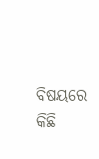ବିଷୟରେ କିଛି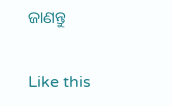ଜାଣନ୍ତୁ

Like this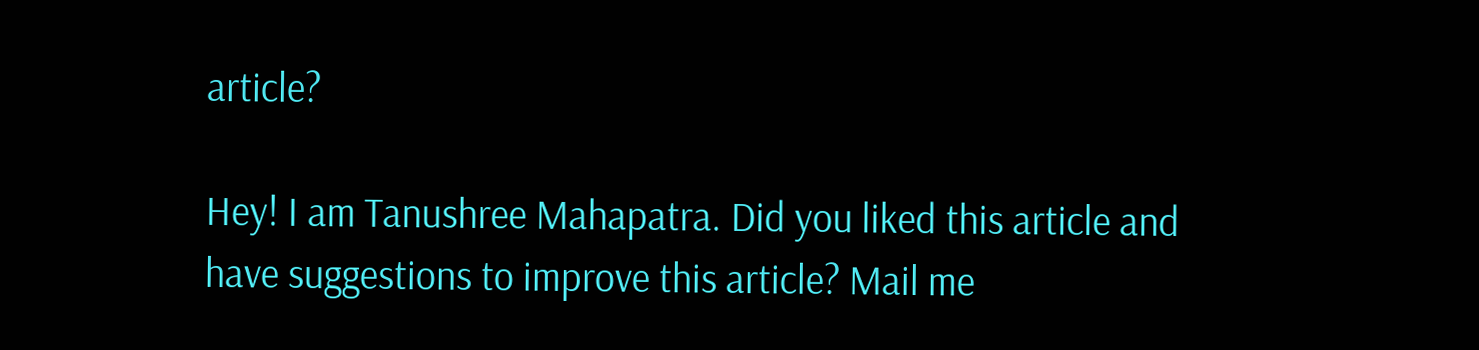article?

Hey! I am Tanushree Mahapatra. Did you liked this article and have suggestions to improve this article? Mail me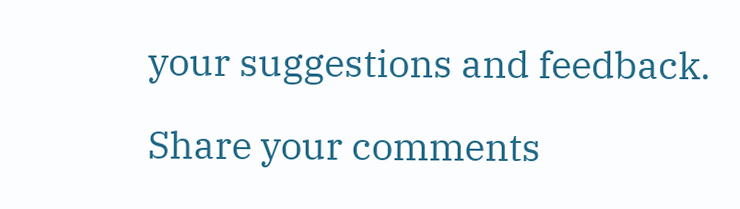your suggestions and feedback.

Share your comments